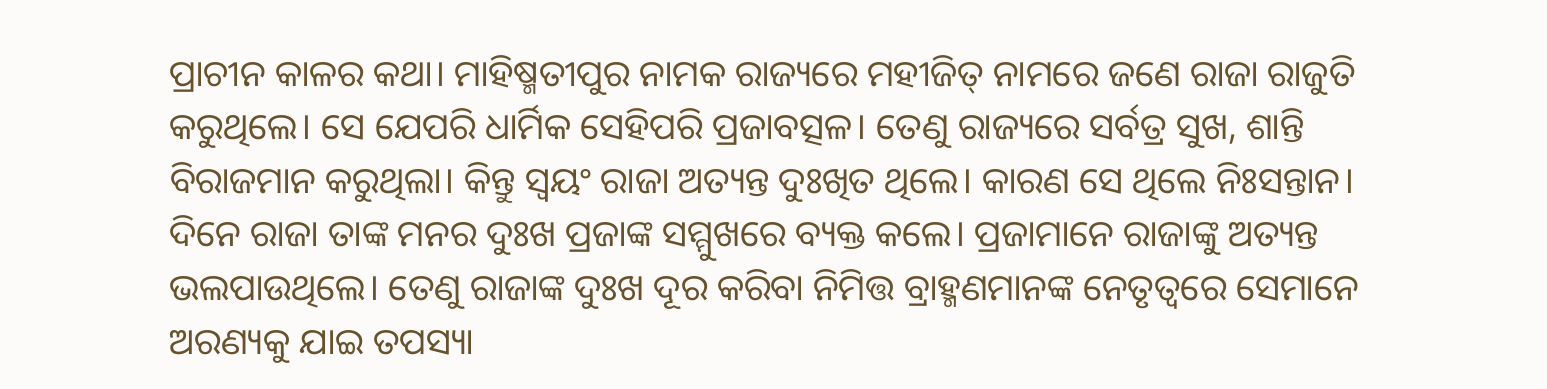ପ୍ରାଚୀନ କାଳର କଥା। ମାହିଷ୍ମତୀପୁର ନାମକ ରାଜ୍ୟରେ ମହୀଜିତ୍ ନାମରେ ଜଣେ ରାଜା ରାଜୁତି କରୁଥିଲେ। ସେ ଯେପରି ଧାର୍ମିକ ସେହିପରି ପ୍ରଜାବତ୍ସଳ। ତେଣୁ ରାଜ୍ୟରେ ସର୍ବତ୍ର ସୁଖ, ଶାନ୍ତି ବିରାଜମାନ କରୁଥିଲା। କିନ୍ତୁ ସ୍ୱୟଂ ରାଜା ଅତ୍ୟନ୍ତ ଦୁଃଖିତ ଥିଲେ। କାରଣ ସେ ଥିଲେ ନିଃସନ୍ତାନ।
ଦିନେ ରାଜା ତାଙ୍କ ମନର ଦୁଃଖ ପ୍ରଜାଙ୍କ ସମ୍ମୁଖରେ ବ୍ୟକ୍ତ କଲେ। ପ୍ରଜାମାନେ ରାଜାଙ୍କୁ ଅତ୍ୟନ୍ତ ଭଲପାଉଥିଲେ। ତେଣୁ ରାଜାଙ୍କ ଦୁଃଖ ଦୂର କରିବା ନିମିତ୍ତ ବ୍ରାହ୍ମଣମାନଙ୍କ ନେତୃତ୍ୱରେ ସେମାନେ ଅରଣ୍ୟକୁ ଯାଇ ତପସ୍ୟା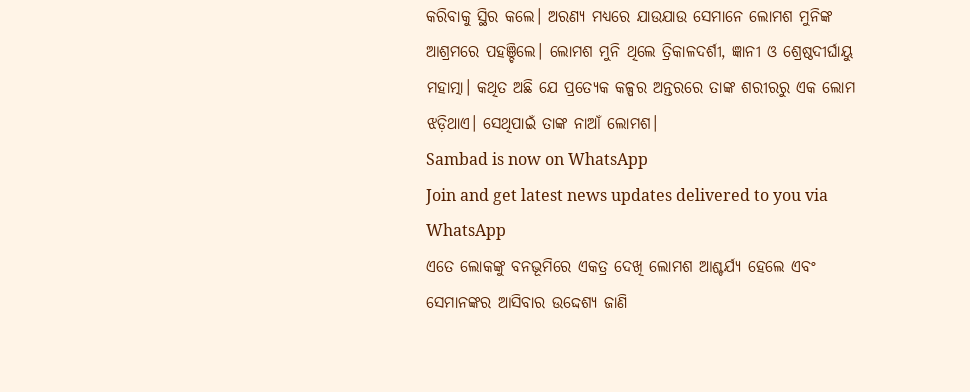କରିବାକୁ ସ୍ଥିର କଲେ। ଅରଣ୍ୟ ମଧ୍ୟରେ ଯାଉଯାଉ ସେମାନେ ଲୋମଶ ମୁନିଙ୍କ ଆଶ୍ରମରେ ପହଞ୍ଚିଲେ। ଲୋମଶ ମୁନି ଥିଲେ ତ୍ରିକାଳଦର୍ଶୀ, ଜ୍ଞାନୀ ଓ ଶ୍ରେଷ୍ଠଦୀର୍ଘାୟୁ ମହାତ୍ମା। କଥିତ ଅଛି ଯେ ପ୍ରତ୍ୟେକ କଳ୍ପର ଅନ୍ତରରେ ତାଙ୍କ ଶରୀରରୁ ଏକ ଲୋମ ଝଡ଼ିଥାଏ। ସେଥିପାଇଁ ତାଙ୍କ ନାଆଁ ଲୋମଶ।
Sambad is now on WhatsApp
Join and get latest news updates delivered to you via WhatsApp
ଏତେ ଲୋକଙ୍କୁ ବନଭୂମିରେ ଏକତ୍ର ଦେଖି ଲୋମଶ ଆଶ୍ଚର୍ଯ୍ୟ ହେଲେ ଏବଂ ସେମାନଙ୍କର ଆସିବାର ଉଦ୍ଦେଶ୍ୟ ଜାଣି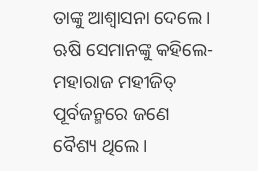ତାଙ୍କୁ ଆଶ୍ୱାସନା ଦେଲେ। ଋଷି ସେମାନଙ୍କୁ କହିଲେ- ମହାରାଜ ମହୀଜିତ୍ ପୂର୍ବଜନ୍ମରେ ଜଣେ ବୈଶ୍ୟ ଥିଲେ।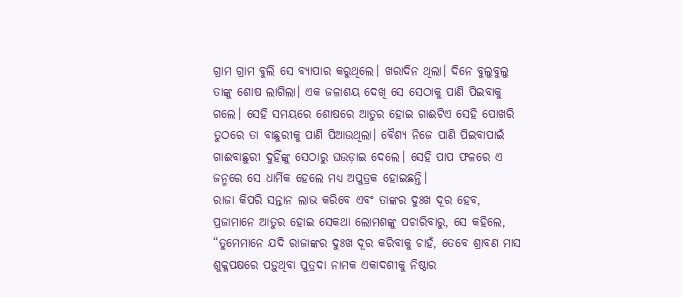ଗ୍ରାମ ଗ୍ରାମ ବୁଲି ସେ ବ୍ୟାପାର କରୁଥିଲେ। ଖରାଦିନ ଥିଲା। ଦିନେ ବୁଲୁବୁଲୁ ତାଙ୍କୁ ଶୋଷ ଲାଗିଲା। ଏକ ଜଳାଶୟ ଦେଖି ସେ ସେଠାକୁ ପାଣି ପିଇବାକୁ ଗଲେ। ସେହି ସମୟରେ ଶୋଷରେ ଆତୁର ହୋଇ ଗାଈଟିଏ ସେହି ପୋଖରି ତୁଠରେ ତା ବାଛୁରୀକୁ ପାଣି ପିଆଉଥିଲା। ବୈଶ୍ୟ ନିଜେ ପାଣି ପିଇବାପାଇଁ ଗାଈବାଛୁରୀ ଦୁହିଁଙ୍କୁ ସେଠାରୁ ଘଉଡ଼ାଇ ଦେଲେ। ସେହି ପାପ ଫଳରେ ଏ ଜନ୍ମରେ ସେ ଧାର୍ମିକ ହେଲେ ମଧ୍ୟ ଅପୁତ୍ରକ ହୋଇଛନ୍ତି।
ରାଜା କିପରି ସନ୍ତାନ ଲାଭ କରିବେ ଏବଂ ତାଙ୍କର ଦୁଃଖ ଦୂର ହେବ, ପ୍ରଜାମାନେ ଆତୁର ହୋଇ ସେକଥା ଲୋମଶଙ୍କୁ ପଚାରିବାରୁ, ସେ କହିଲେ, “ତୁମେମାନେ ଯଦି ରାଜାଙ୍କର ଦୁଃଖ ଦୂର କରିବାକୁ ଚାହଁ, ତେବେ ଶ୍ରାବଣ ମାସ ଶୁକ୍ଳପକ୍ଷରେ ପଡ଼ୁଥିବା ପୁତ୍ରଦା ନାମକ ଏକାଦଶୀକୁ ନିଷ୍ଠାର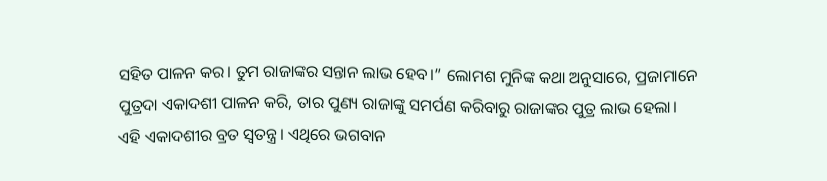ସହିତ ପାଳନ କର। ତୁମ ରାଜାଙ୍କର ସନ୍ତାନ ଲାଭ ହେବ।” ଲୋମଶ ମୁନିଙ୍କ କଥା ଅନୁସାରେ, ପ୍ରଜାମାନେ ପୁତ୍ରଦା ଏକାଦଶୀ ପାଳନ କରି, ତାର ପୁଣ୍ୟ ରାଜାଙ୍କୁ ସମର୍ପଣ କରିବାରୁ ରାଜାଙ୍କର ପୁତ୍ର ଲାଭ ହେଲା।
ଏହି ଏକାଦଶୀର ବ୍ରତ ସ୍ୱତନ୍ତ୍ର। ଏଥିରେ ଭଗବାନ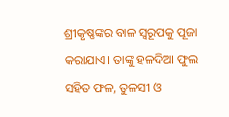ଶ୍ରୀକୃଷ୍ଣଙ୍କର ବାଳ ସ୍ୱରୂପକୁ ପୂଜା କରାଯାଏ। ତାଙ୍କୁ ହଳଦିଆ ଫୁଲ ସହିତ ଫଳ, ତୁଳସୀ ଓ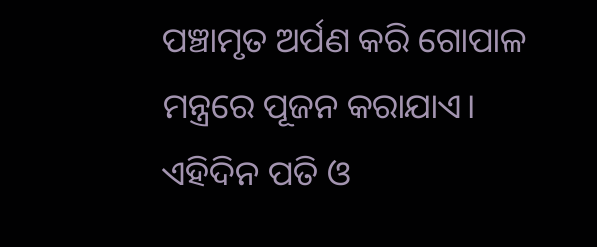ପଞ୍ଚାମୃତ ଅର୍ପଣ କରି ଗୋପାଳ ମନ୍ତ୍ରରେ ପୂଜନ କରାଯାଏ। ଏହିଦିନ ପତି ଓ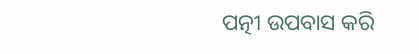ପତ୍ନୀ ଉପବାସ କରି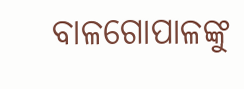ବାଳଗୋପାଳଙ୍କୁ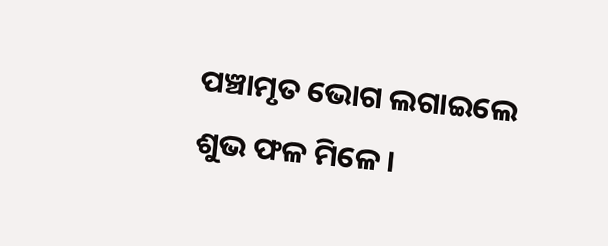ପଞ୍ଚାମୃତ ଭୋଗ ଲଗାଇଲେ ଶୁଭ ଫଳ ମିଳେ।